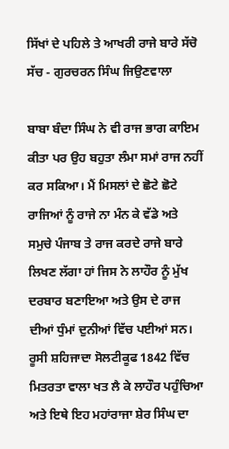ਸਿੱਖਾਂ ਦੇ ਪਹਿਲੇ ਤੇ ਆਖਰੀ ਰਾਜੇ ਬਾਰੇ ਸੱਚੋ ਸੱਚ - ਗੁਰਚਰਨ ਸਿੰਘ ਜਿਉਣਵਾਲਾ

ਬਾਬਾ ਬੰਦਾ ਸਿੰਘ ਨੇ ਵੀ ਰਾਜ ਭਾਗ ਕਾਇਮ ਕੀਤਾ ਪਰ ਉਹ ਬਹੁਤਾ ਲੰਮਾ ਸਮਾਂ ਰਾਜ ਨਹੀਂ ਕਰ ਸਕਿਆ। ਮੈਂ ਮਿਸਲਾਂ ਦੇ ਛੋਟੇ ਛੋਟੇ ਰਾਜਿਆਂ ਨੂੰ ਰਾਜੇ ਨਾ ਮੰਨ ਕੇ ਵੱਡੇ ਅਤੇ ਸਮੁਚੇ ਪੰਜਾਬ ਤੇ ਰਾਜ ਕਰਦੇ ਰਾਜੇ ਬਾਰੇ ਲਿਖਣ ਲੱਗਾ ਹਾਂ ਜਿਸ ਨੇ ਲਾਹੌਰ ਨੂੰ ਮੁੱਖ ਦਰਬਾਰ ਬਣਾਇਆ ਅਤੇ ਉਸ ਦੇ ਰਾਜ ਦੀਆਂ ਧੁੰਮਾਂ ਦੁਨੀਆਂ ਵਿੱਚ ਪਈਆਂ ਸਨ। ਰੂਸੀ ਸ਼ਹਿਜਾਦਾ ਸੋਲਟੀਕੂਫ 1842 ਵਿੱਚ ਮਿਤਰਤਾ ਵਾਲਾ ਖਤ ਲੈ ਕੇ ਲਾਹੌਰ ਪਹੁੰਚਿਆ ਅਤੇ ਇਥੇ ਇਹ ਮਹਾਂਰਾਜਾ ਸ਼ੇਰ ਸਿੰਘ ਦਾ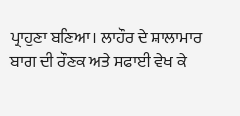ਪ੍ਰਾਹੁਣਾ ਬਣਿਆ। ਲਾਹੌਰ ਦੇ ਸ਼ਾਲਾਮਾਰ ਬਾਗ ਦੀ ਰੌਣਕ ਅਤੇ ਸਫਾਈ ਵੇਖ ਕੇ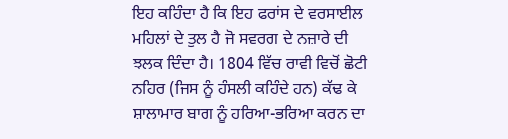ਇਹ ਕਹਿੰਦਾ ਹੈ ਕਿ ਇਹ ਫਰਾਂਸ ਦੇ ਵਰਸਾਈਲ ਮਹਿਲਾਂ ਦੇ ਤੁਲ ਹੈ ਜੋ ਸਵਰਗ ਦੇ ਨਜ਼ਾਰੇ ਦੀ ਝਲਕ ਦਿੰਦਾ ਹੈ। 1804 ਵਿੱਚ ਰਾਵੀ ਵਿਚੋਂ ਛੋਟੀ ਨਹਿਰ (ਜਿਸ ਨੂੰ ਹੰਸਲੀ ਕਹਿੰਦੇ ਹਨ) ਕੱਢ ਕੇ ਸ਼ਾਲਾਮਾਰ ਬਾਗ ਨੂੰ ਹਰਿਆ-ਭਰਿਆ ਕਰਨ ਦਾ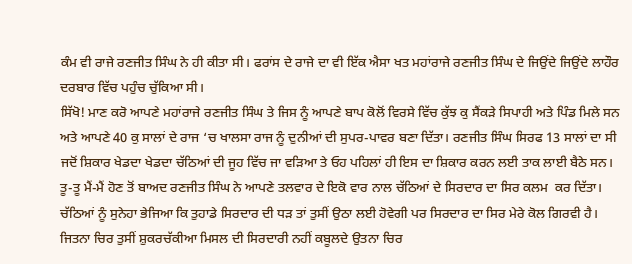ਕੰਮ ਵੀ ਰਾਜੇ ਰਣਜੀਤ ਸਿੰਘ ਨੇ ਹੀ ਕੀਤਾ ਸੀ। ਫਰਾਂਸ ਦੇ ਰਾਜੇ ਦਾ ਵੀ ਇੱਕ ਐਸਾ ਖਤ ਮਹਾਂਰਾਜੇ ਰਣਜੀਤ ਸਿੰਘ ਦੇ ਜਿਉਂਦੇ ਜਿਉਂਦੇ ਲਾਹੌਰ ਦਰਬਾਰ ਵਿੱਚ ਪਹੁੰਚ ਚੁੱਕਿਆ ਸੀ।
ਸਿੱਖੋ! ਮਾਣ ਕਰੋ ਆਪਣੇ ਮਹਾਂਰਾਜੇ ਰਣਜੀਤ ਸਿੰਘ ਤੇ ਜਿਸ ਨੂੰ ਆਪਣੇ ਬਾਪ ਕੋਲੋਂ ਵਿਰਸੇ ਵਿੱਚ ਕੁੱਝ ਕੁ ਸੈਂਕੜੇ ਸਿਪਾਹੀ ਅਤੇ ਪਿੰਡ ਮਿਲੇ ਸਨ ਅਤੇ ਆਪਣੇ 40 ਕੁ ਸਾਲਾਂ ਦੇ ਰਾਜ ‘ਚ ਖਾਲਸਾ ਰਾਜ ਨੂੰ ਦੁਨੀਆਂ ਦੀ ਸੁਪਰ-ਪਾਵਰ ਬਣਾ ਦਿੱਤਾ। ਰਣਜੀਤ ਸਿੰਘ ਸਿਰਫ 13 ਸਾਲਾਂ ਦਾ ਸੀ ਜਦੋਂ ਸ਼ਿਕਾਰ ਖੇਡਦਾ ਖੇਡਦਾ ਚੱਠਿਆਂ ਦੀ ਜੂਹ ਵਿੱਚ ਜਾ ਵੜਿਆ ਤੇ ਓਹ ਪਹਿਲਾਂ ਹੀ ਇਸ ਦਾ ਸ਼ਿਕਾਰ ਕਰਨ ਲਈ ਤਾਕ ਲਾਈ ਬੈਠੇ ਸਨ। ਤੂ-ਤੂ ਮੈਂ-ਮੈਂ ਹੋਣ ਤੋਂ ਬਾਅਦ ਰਣਜੀਤ ਸਿੰਘ ਨੇ ਆਪਣੇ ਤਲਵਾਰ ਦੇ ਇਕੋ ਵਾਰ ਨਾਲ ਚੱਠਿਆਂ ਦੇ ਸਿਰਦਾਰ ਦਾ ਸਿਰ ਕਲਮ  ਕਰ ਦਿੱਤਾ। ਚੱਠਿਆਂ ਨੂੰ ਸੁਨੇਹਾ ਭੇਜਿਆ ਕਿ ਤੁਹਾਡੇ ਸਿਰਦਾਰ ਦੀ ਧੜ ਤਾਂ ਤੁਸੀਂ ਉਠਾ ਲਈ ਹੋਵੇਗੀ ਪਰ ਸਿਰਦਾਰ ਦਾ ਸਿਰ ਮੇਰੇ ਕੋਲ ਗਿਰਵੀ ਹੈ। ਜਿਤਨਾ ਚਿਰ ਤੁਸੀਂ ਸ਼ੁਕਰਚੱਕੀਆ ਮਿਸਲ ਦੀ ਸਿਰਦਾਰੀ ਨਹੀਂ ਕਬੂਲਦੇ ਉਤਨਾ ਚਿਰ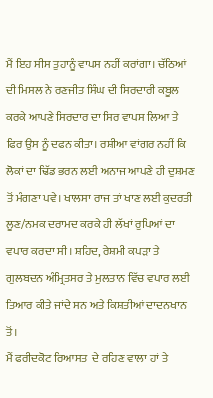ਮੈਂ ਇਹ ਸੀਸ ਤੁਹਾਨੂੰ ਵਾਪਸ ਨਹੀਂ ਕਰਾਂਗਾ। ਚੱਠਿਆਂ ਦੀ ਮਿਸਲ ਨੇ ਰਣਜੀਤ ਸਿੰਘ ਦੀ ਸਿਰਦਾਰੀ ਕਬੂਲ ਕਰਕੇ ਆਪਣੇ ਸਿਰਦਾਰ ਦਾ ਸਿਰ ਵਾਪਸ ਲਿਆ ਤੇ ਫਿਰ ਉਸ ਨੂੰ ਦਫਨ ਕੀਤਾ। ਰਸ਼ੀਆ ਵਾਂਗਰ ਨਹੀਂ ਕਿ ਲੋਕਾਂ ਦਾ ਢਿੱਡ ਭਰਨ ਲਈ ਅਨਾਜ ਆਪਣੇ ਹੀ ਦੁਸ਼ਮਣ ਤੋਂ ਮੰਗਣਾ ਪਵੇ। ਖਾਲਸਾ ਰਾਜ ਤਾਂ ਖਾਣ ਲਈ ਕੁਦਰਤੀ ਲੂਣ/ਨਮਕ ਦਰਾਮਦ ਕਰਕੇ ਹੀ ਲੱਖਾਂ ਰੁਪਿਆਂ ਦਾ ਵਪਾਰ ਕਰਦਾ ਸੀ। ਸ਼ਹਿਦ, ਰੇਸ਼ਮੀ ਕਪੜਾ ਤੇ ਗੁਲਬਦਨ ਅੰਮ੍ਰਿਤਸਰ ਤੇ ਮੁਲਤਾਨ ਵਿੱਚ ਵਪਾਰ ਲਈ ਤਿਆਰ ਕੀਤੇ ਜਾਂਦੇ ਸਨ ਅਤੇ ਕਿਸ਼ਤੀਆਂ ਦਾਦਨਖਾਨ ਤੋਂ।
ਮੈਂ ਫਰੀਦਕੋਟ ਰਿਆਸਤ  ਦੇ ਰਹਿਣ ਵਾਲਾ ਹਾਂ ਤੇ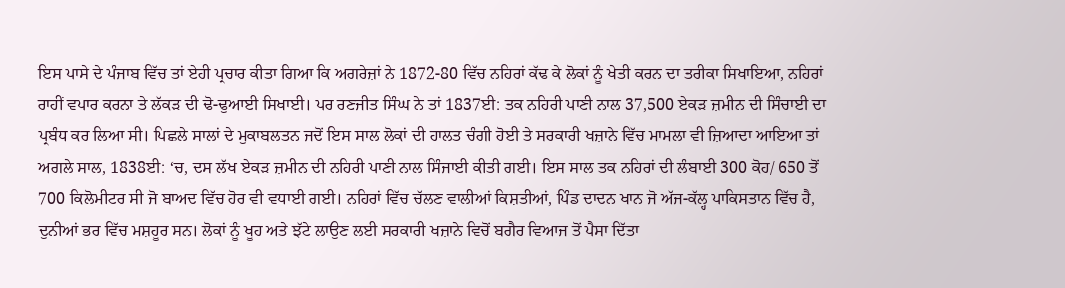ਇਸ ਪਾਸੇ ਦੇ ਪੰਜਾਬ ਵਿੱਚ ਤਾਂ ਏਹੀ ਪ੍ਰਚਾਰ ਕੀਤਾ ਗਿਆ ਕਿ ਅਗਰੇਜ਼ਾਂ ਨੇ 1872-80 ਵਿੱਚ ਨਹਿਰਾਂ ਕੱਢ ਕੇ ਲੋਕਾਂ ਨੂੰ ਖੇਤੀ ਕਰਨ ਦਾ ਤਰੀਕਾ ਸਿਖਾਇਆ, ਨਹਿਰਾਂ ਰਾਹੀਂ ਵਪਾਰ ਕਰਨਾ ਤੇ ਲੱਕੜ ਦੀ ਢੋ-ਢੁਆਈ ਸਿਖਾਈ। ਪਰ ਰਣਜੀਤ ਸਿੰਘ ਨੇ ਤਾਂ 1837ਈ: ਤਕ ਨਹਿਰੀ ਪਾਣੀ ਨਾਲ 37,500 ਏਕੜ ਜ਼ਮੀਨ ਦੀ ਸਿੰਚਾਈ ਦਾ ਪ੍ਰਬੰਧ ਕਰ ਲਿਆ ਸੀ। ਪਿਛਲੇ ਸਾਲਾਂ ਦੇ ਮੁਕਾਬਲਤਨ ਜਦੋਂ ਇਸ ਸਾਲ ਲੋਕਾਂ ਦੀ ਹਾਲਤ ਚੰਗੀ ਹੋਈ ਤੇ ਸਰਕਾਰੀ ਖਜ਼ਾਨੇ ਵਿੱਚ ਮਾਮਲਾ ਵੀ ਜ਼ਿਆਦਾ ਆਇਆ ਤਾਂ ਅਗਲੇ ਸਾਲ, 1838ਈ: ‘ਚ, ਦਸ ਲੱਖ ਏਕੜ ਜ਼ਮੀਨ ਦੀ ਨਹਿਰੀ ਪਾਣੀ ਨਾਲ ਸਿੰਜਾਈ ਕੀਤੀ ਗਈ। ਇਸ ਸਾਲ ਤਕ ਨਹਿਰਾਂ ਦੀ ਲੰਬਾਈ 300 ਕੋਹ/ 650 ਤੋਂ 700 ਕਿਲੋਮੀਟਰ ਸੀ ਜੋ ਬਾਅਦ ਵਿੱਚ ਹੋਰ ਵੀ ਵਧਾਈ ਗਈ। ਨਹਿਰਾਂ ਵਿੱਚ ਚੱਲਣ ਵਾਲੀਆਂ ਕਿਸ਼ਤੀਆਂ, ਪਿੰਡ ਦਾਦਨ ਖਾਨ ਜੋ ਅੱਜ-ਕੱਲ੍ਹ ਪਾਕਿਸਤਾਨ ਵਿੱਚ ਹੈ, ਦੁਨੀਆਂ ਭਰ ਵਿੱਚ ਮਸ਼ਹੂਰ ਸਨ। ਲੋਕਾਂ ਨੂੰ ਖੂਹ ਅਤੇ ਝੱਟੇ ਲਾਉਣ ਲਈ ਸਰਕਾਰੀ ਖਜ਼ਾਨੇ ਵਿਚੋਂ ਬਗੈਰ ਵਿਆਜ ਤੋਂ ਪੈਸਾ ਦਿੱਤਾ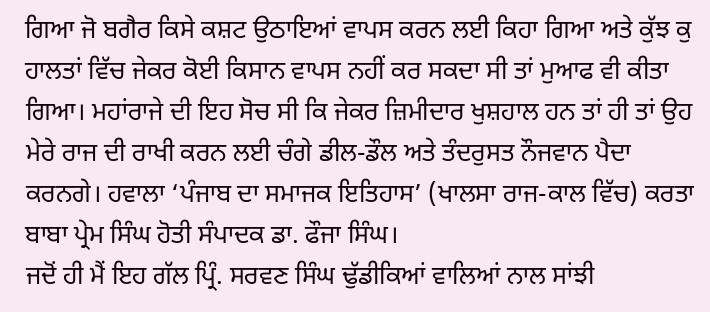ਗਿਆ ਜੋ ਬਗੈਰ ਕਿਸੇ ਕਸ਼ਟ ਉਠਾਇਆਂ ਵਾਪਸ ਕਰਨ ਲਈ ਕਿਹਾ ਗਿਆ ਅਤੇ ਕੁੱਝ ਕੁ ਹਾਲਤਾਂ ਵਿੱਚ ਜੇਕਰ ਕੋਈ ਕਿਸਾਨ ਵਾਪਸ ਨਹੀਂ ਕਰ ਸਕਦਾ ਸੀ ਤਾਂ ਮੁਆਫ ਵੀ ਕੀਤਾ ਗਿਆ। ਮਹਾਂਰਾਜੇ ਦੀ ਇਹ ਸੋਚ ਸੀ ਕਿ ਜੇਕਰ ਜ਼ਿਮੀਦਾਰ ਖੁਸ਼ਹਾਲ ਹਨ ਤਾਂ ਹੀ ਤਾਂ ਉਹ ਮੇਰੇ ਰਾਜ ਦੀ ਰਾਖੀ ਕਰਨ ਲਈ ਚੰਗੇ ਡੀਲ-ਡੌਲ ਅਤੇ ਤੰਦਰੁਸਤ ਨੌਜਵਾਨ ਪੈਦਾ ਕਰਨਗੇ। ਹਵਾਲਾ ‘ਪੰਜਾਬ ਦਾ ਸਮਾਜਕ ਇਤਿਹਾਸ’ (ਖਾਲਸਾ ਰਾਜ-ਕਾਲ ਵਿੱਚ) ਕਰਤਾ ਬਾਬਾ ਪ੍ਰੇਮ ਸਿੰਘ ਹੋਤੀ ਸੰਪਾਦਕ ਡਾ. ਫੌਜਾ ਸਿੰਘ।
ਜਦੋਂ ਹੀ ਮੈਂ ਇਹ ਗੱਲ ਪ੍ਰਿੰ. ਸਰਵਣ ਸਿੰਘ ਢੁੱਡੀਕਿਆਂ ਵਾਲਿਆਂ ਨਾਲ ਸਾਂਝੀ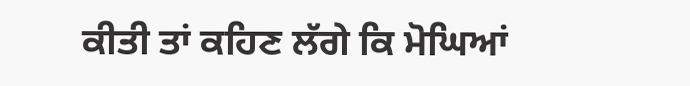ਕੀਤੀ ਤਾਂ ਕਹਿਣ ਲੱਗੇ ਕਿ ਮੋਘਿਆਂ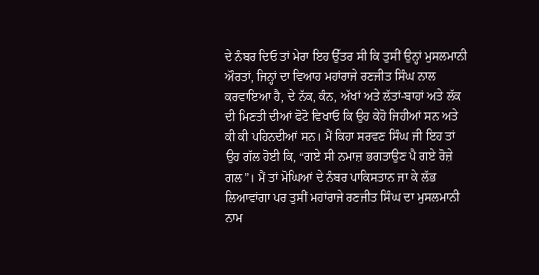ਦੇ ਨੰਬਰ ਦਿਓ ਤਾਂ ਮੇਰਾ ਇਹ ਉੱਤਰ ਸੀ ਕਿ ਤੁਸੀਂ ਉਨ੍ਹਾਂ ਮੁਸਲਮਾਨੀ ਔਰਤਾਂ, ਜਿਨ੍ਹਾਂ ਦਾ ਵਿਆਹ ਮਹਾਂਰਾਜੇ ਰਣਜੀਤ ਸਿੰਘ ਨਾਲ ਕਰਵਾਇਆ ਹੈ, ਦੇ ਨੱਕ, ਕੰਨ, ਅੱਖਾਂ ਅਤੇ ਲੱਤਾਂ-ਬਾਹਾਂ ਅਤੇ ਲੱਕ ਦੀ ਮਿਣਤੀ ਦੀਆਂ ਫੋਟੋ ਵਿਖਾਓ ਕਿ ਉਹ ਕੇਹੋ ਜਿਹੀਆਂ ਸਨ ਅਤੇ ਕੀ ਕੀ ਪਹਿਨਦੀਆਂ ਸਨ। ਮੈਂ ਕਿਹਾ ਸਰਵਣ ਸਿੰਘ ਜੀ ਇਹ ਤਾਂ ਉਹ ਗੱਲ ਹੋਈ ਕਿ, “ਗਏ ਸੀ ਨਮਾਜ਼ ਭਗਤਾਉਣ ਪੈ ਗਏ ਰੋਜ਼ੇ ਗਲ”। ਮੈਂ ਤਾਂ ਮੋਘਿਆਂ ਦੇ ਨੰਬਰ ਪਾਕਿਸਤਾਨ ਜਾ ਕੇ ਲੱਭ ਲਿਆਵਾਂਗਾ ਪਰ ਤੁਸੀਂ ਮਹਾਂਰਾਜੇ ਰਣਜੀਤ ਸਿੰਘ ਦਾ ਮੁਸਲਮਾਨੀ ਨਾਮ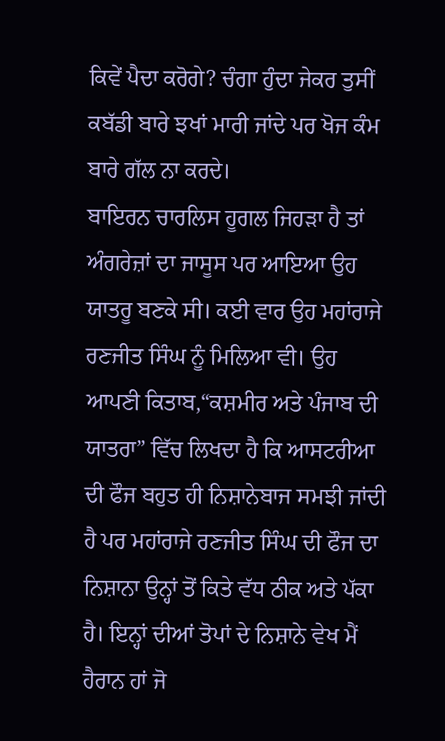ਕਿਵੇਂ ਪੈਦਾ ਕਰੋਗੇ? ਚੰਗਾ ਹੁੰਦਾ ਜੇਕਰ ਤੁਸੀਂ ਕਬੱਡੀ ਬਾਰੇ ਝਖਾਂ ਮਾਰੀ ਜਾਂਦੇ ਪਰ ਖੋਜ ਕੰਮ ਬਾਰੇ ਗੱਲ ਨਾ ਕਰਦੇ।
ਬਾਇਰਨ ਚਾਰਲਿਸ ਹੂਗਲ ਜਿਹੜਾ ਹੈ ਤਾਂ ਅੰਗਰੇਜ਼ਾਂ ਦਾ ਜਾਸੂਸ ਪਰ ਆਇਆ ਉਹ ਯਾਤਰੂ ਬਣਕੇ ਸੀ। ਕਈ ਵਾਰ ਉਹ ਮਹਾਂਰਾਜੇ ਰਣਜੀਤ ਸਿੰਘ ਨੂੰ ਮਿਲਿਆ ਵੀ। ਉਹ ਆਪਣੀ ਕਿਤਾਬ,“ਕਸ਼ਮੀਰ ਅਤੇ ਪੰਜਾਬ ਦੀ ਯਾਤਰਾ” ਵਿੱਚ ਲਿਖਦਾ ਹੈ ਕਿ ਆਸਟਰੀਆ ਦੀ ਫੌਜ ਬਹੁਤ ਹੀ ਨਿਸ਼ਾਨੇਬਾਜ ਸਮਝੀ ਜਾਂਦੀ ਹੈ ਪਰ ਮਹਾਂਰਾਜੇ ਰਣਜੀਤ ਸਿੰਘ ਦੀ ਫੌਜ ਦਾ ਨਿਸ਼ਾਨਾ ਉਨ੍ਹਾਂ ਤੋਂ ਕਿਤੇ ਵੱਧ ਠੀਕ ਅਤੇ ਪੱਕਾ ਹੈ। ਇਨ੍ਹਾਂ ਦੀਆਂ ਤੋਪਾਂ ਦੇ ਨਿਸ਼ਾਨੇ ਵੇਖ ਮੈਂ ਹੈਰਾਨ ਹਾਂ ਜੋ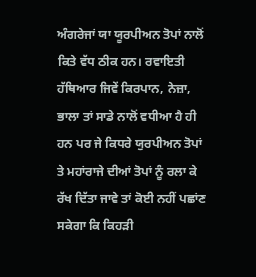ਅੰਗਰੇਜਾਂ ਯਾ ਯੂਰਪੀਅਨ ਤੋਪਾਂ ਨਾਲੋਂ ਕਿਤੇ ਵੱਧ ਠੀਕ ਹਨ। ਰਵਾਇਤੀ ਹੱਥਿਆਰ ਜਿਵੇਂ ਕਿਰਪਾਨ, ਨੇਜ਼ਾ, ਭਾਲਾ ਤਾਂ ਸਾਡੇ ਨਾਲੋਂ ਵਧੀਆ ਹੈ ਹੀ ਹਨ ਪਰ ਜੇ ਕਿਧਰੇ ਯੁਰਪੀਅਨ ਤੋਪਾਂ ਤੇ ਮਹਾਂਰਾਜੇ ਦੀਆਂ ਤੋਪਾਂ ਨੂੰ ਰਲਾ ਕੇ ਰੱਖ ਦਿੱਤਾ ਜਾਵੇ ਤਾਂ ਕੋਈ ਨਹੀਂ ਪਛਾਂਣ ਸਕੇਗਾ ਕਿ ਕਿਹੜੀ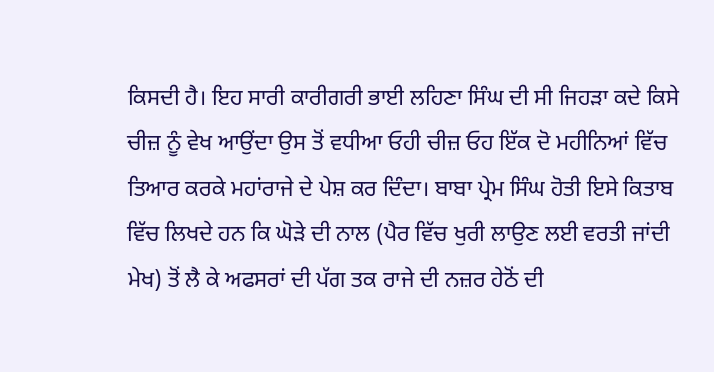ਕਿਸਦੀ ਹੈ। ਇਹ ਸਾਰੀ ਕਾਰੀਗਰੀ ਭਾਈ ਲਹਿਣਾ ਸਿੰਘ ਦੀ ਸੀ ਜਿਹੜਾ ਕਦੇ ਕਿਸੇ ਚੀਜ਼ ਨੂੰ ਵੇਖ ਆਉਂਦਾ ਉਸ ਤੋਂ ਵਧੀਆ ਓਹੀ ਚੀਜ਼ ਓਹ ਇੱਕ ਦੋ ਮਹੀਨਿਆਂ ਵਿੱਚ ਤਿਆਰ ਕਰਕੇ ਮਹਾਂਰਾਜੇ ਦੇ ਪੇਸ਼ ਕਰ ਦਿੰਦਾ। ਬਾਬਾ ਪ੍ਰੇਮ ਸਿੰਘ ਹੋਤੀ ਇਸੇ ਕਿਤਾਬ ਵਿੱਚ ਲਿਖਦੇ ਹਨ ਕਿ ਘੋੜੇ ਦੀ ਨਾਲ (ਪੈਰ ਵਿੱਚ ਖੁਰੀ ਲਾਉਣ ਲਈ ਵਰਤੀ ਜਾਂਦੀ ਮੇਖ) ਤੋਂ ਲੈ ਕੇ ਅਫਸਰਾਂ ਦੀ ਪੱਗ ਤਕ ਰਾਜੇ ਦੀ ਨਜ਼ਰ ਹੇਠੋਂ ਦੀ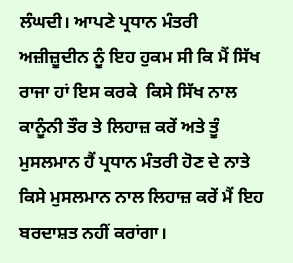ਲੰਘਦੀ। ਆਪਣੇ ਪ੍ਰਧਾਨ ਮੰਤਰੀ ਅਜ਼ੀਜ਼ੂਦੀਨ ਨੂੰ ਇਹ ਹੁਕਮ ਸੀ ਕਿ ਮੈਂ ਸਿੱਖ ਰਾਜਾ ਹਾਂ ਇਸ ਕਰਕੇ  ਕਿਸੇ ਸਿੱਖ ਨਾਲ ਕਾਨੂੰਨੀ ਤੌਰ ਤੇ ਲਿਹਾਜ਼ ਕਰੇਂ ਅਤੇ ਤੂੰ ਮੁਸਲਮਾਨ ਹੈਂ ਪ੍ਰਧਾਨ ਮੰਤਰੀ ਹੋਣ ਦੇ ਨਾਤੇ ਕਿਸੇ ਮੁਸਲਮਾਨ ਨਾਲ ਲਿਹਾਜ਼ ਕਰੇਂ ਮੈਂ ਇਹ ਬਰਦਾਸ਼ਤ ਨਹੀਂ ਕਰਾਂਗਾ।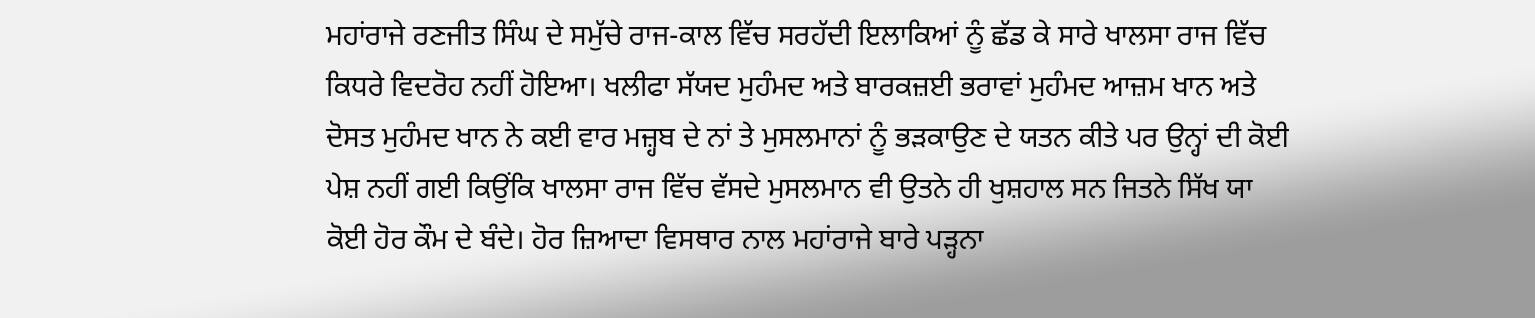ਮਹਾਂਰਾਜੇ ਰਣਜੀਤ ਸਿੰਘ ਦੇ ਸਮੁੱਚੇ ਰਾਜ-ਕਾਲ ਵਿੱਚ ਸਰਹੱਦੀ ਇਲਾਕਿਆਂ ਨੂੰ ਛੱਡ ਕੇ ਸਾਰੇ ਖਾਲਸਾ ਰਾਜ ਵਿੱਚ ਕਿਧਰੇ ਵਿਦਰੋਹ ਨਹੀਂ ਹੋਇਆ। ਖਲੀਫਾ ਸੱਯਦ ਮੁਹੰਮਦ ਅਤੇ ਬਾਰਕਜ਼ਈ ਭਰਾਵਾਂ ਮੁਹੰਮਦ ਆਜ਼ਮ ਖਾਨ ਅਤੇ ਦੋਸਤ ਮੁਹੰਮਦ ਖਾਨ ਨੇ ਕਈ ਵਾਰ ਮਜ਼੍ਹਬ ਦੇ ਨਾਂ ਤੇ ਮੁਸਲਮਾਨਾਂ ਨੂੰ ਭੜਕਾਉਣ ਦੇ ਯਤਨ ਕੀਤੇ ਪਰ ਉਨ੍ਹਾਂ ਦੀ ਕੋਈ ਪੇਸ਼ ਨਹੀਂ ਗਈ ਕਿਉਂਕਿ ਖਾਲਸਾ ਰਾਜ ਵਿੱਚ ਵੱਸਦੇ ਮੁਸਲਮਾਨ ਵੀ ਉਤਨੇ ਹੀ ਖੁਸ਼ਹਾਲ ਸਨ ਜਿਤਨੇ ਸਿੱਖ ਯਾ ਕੋਈ ਹੋਰ ਕੌਮ ਦੇ ਬੰਦੇ। ਹੋਰ ਜ਼ਿਆਦਾ ਵਿਸਥਾਰ ਨਾਲ ਮਹਾਂਰਾਜੇ ਬਾਰੇ ਪੜ੍ਹਨਾ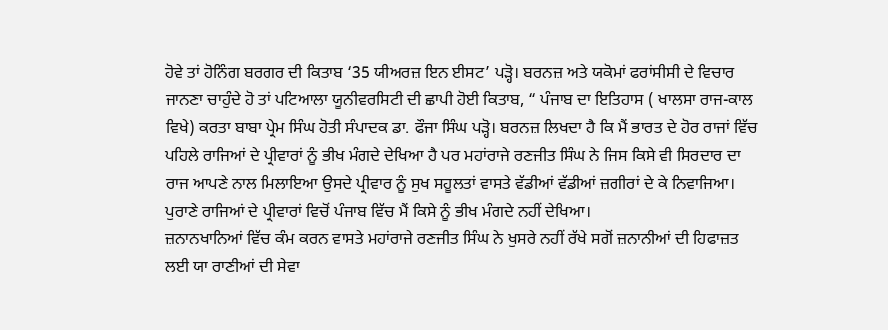ਹੋਵੇ ਤਾਂ ਹੋਨਿੰਗ ਬਰਗਰ ਦੀ ਕਿਤਾਬ ‘35 ਯੀਅਰਜ਼ ਇਨ ਈਸਟ’ ਪੜ੍ਹੋ। ਬਰਨਜ਼ ਅਤੇ ਯਕੋਮਾਂ ਫਰਾਂਸੀਸੀ ਦੇ ਵਿਚਾਰ ਜਾਨਣਾ ਚਾਹੁੰਦੇ ਹੋ ਤਾਂ ਪਟਿਆਲਾ ਯੂਨੀਵਰਸਿਟੀ ਦੀ ਛਾਪੀ ਹੋਈ ਕਿਤਾਬ, “ ਪੰਜਾਬ ਦਾ ਇਤਿਹਾਸ ( ਖਾਲਸਾ ਰਾਜ-ਕਾਲ ਵਿਖੇ) ਕਰਤਾ ਬਾਬਾ ਪ੍ਰੇਮ ਸਿੰਘ ਹੋਤੀ ਸੰਪਾਦਕ ਡਾ. ਫੌਜਾ ਸਿੰਘ ਪੜ੍ਹੋ। ਬਰਨਜ਼ ਲਿਖਦਾ ਹੈ ਕਿ ਮੈਂ ਭਾਰਤ ਦੇ ਹੋਰ ਰਾਜਾਂ ਵਿੱਚ ਪਹਿਲੇ ਰਾਜਿਆਂ ਦੇ ਪ੍ਰੀਵਾਰਾਂ ਨੂੰ ਭੀਖ ਮੰਗਦੇ ਦੇਖਿਆ ਹੈ ਪਰ ਮਹਾਂਰਾਜੇ ਰਣਜੀਤ ਸਿੰਘ ਨੇ ਜਿਸ ਕਿਸੇ ਵੀ ਸਿਰਦਾਰ ਦਾ ਰਾਜ ਆਪਣੇ ਨਾਲ ਮਿਲਾਇਆ ਉਸਦੇ ਪ੍ਰੀਵਾਰ ਨੂੰ ਸੁਖ ਸਹੂਲਤਾਂ ਵਾਸਤੇ ਵੱਡੀਆਂ ਵੱਡੀਆਂ ਜ਼ਗੀਰਾਂ ਦੇ ਕੇ ਨਿਵਾਜਿਆ। ਪੁਰਾਣੇ ਰਾਜਿਆਂ ਦੇ ਪ੍ਰੀਵਾਰਾਂ ਵਿਚੋਂ ਪੰਜਾਬ ਵਿੱਚ ਮੈਂ ਕਿਸੇ ਨੂੰ ਭੀਖ ਮੰਗਦੇ ਨਹੀਂ ਦੇਖਿਆ।
ਜ਼ਨਾਨਖਾਨਿਆਂ ਵਿੱਚ ਕੰਮ ਕਰਨ ਵਾਸਤੇ ਮਹਾਂਰਾਜੇ ਰਣਜੀਤ ਸਿੰਘ ਨੇ ਖੁਸਰੇ ਨਹੀਂ ਰੱਖੇ ਸਗੋਂ ਜ਼ਨਾਨੀਆਂ ਦੀ ਹਿਫਾਜ਼ਤ ਲਈ ਯਾ ਰਾਣੀਆਂ ਦੀ ਸੇਵਾ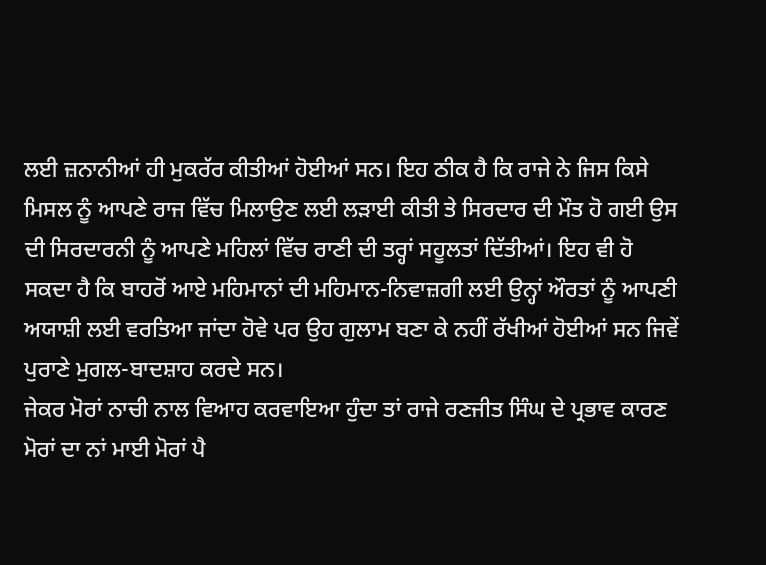ਲਈ ਜ਼ਨਾਨੀਆਂ ਹੀ ਮੁਕਰੱਰ ਕੀਤੀਆਂ ਹੋਈਆਂ ਸਨ। ਇਹ ਠੀਕ ਹੈ ਕਿ ਰਾਜੇ ਨੇ ਜਿਸ ਕਿਸੇ ਮਿਸਲ ਨੂੰ ਆਪਣੇ ਰਾਜ ਵਿੱਚ ਮਿਲਾਉਣ ਲਈ ਲੜਾਈ ਕੀਤੀ ਤੇ ਸਿਰਦਾਰ ਦੀ ਮੌਤ ਹੋ ਗਈ ਉਸ ਦੀ ਸਿਰਦਾਰਨੀ ਨੂੰ ਆਪਣੇ ਮਹਿਲਾਂ ਵਿੱਚ ਰਾਣੀ ਦੀ ਤਰ੍ਹਾਂ ਸਹੂਲਤਾਂ ਦਿੱਤੀਆਂ। ਇਹ ਵੀ ਹੋ ਸਕਦਾ ਹੈ ਕਿ ਬਾਹਰੋਂ ਆਏ ਮਹਿਮਾਨਾਂ ਦੀ ਮਹਿਮਾਨ-ਨਿਵਾਜ਼ਗੀ ਲਈ ਉਨ੍ਹਾਂ ਔਰਤਾਂ ਨੂੰ ਆਪਣੀ ਅਯਾਸ਼ੀ ਲਈ ਵਰਤਿਆ ਜਾਂਦਾ ਹੋਵੇ ਪਰ ਉਹ ਗੁਲਾਮ ਬਣਾ ਕੇ ਨਹੀਂ ਰੱਖੀਆਂ ਹੋਈਆਂ ਸਨ ਜਿਵੇਂ ਪੁਰਾਣੇ ਮੁਗਲ-ਬਾਦਸ਼ਾਹ ਕਰਦੇ ਸਨ।
ਜੇਕਰ ਮੋਰਾਂ ਨਾਚੀ ਨਾਲ ਵਿਆਹ ਕਰਵਾਇਆ ਹੁੰਦਾ ਤਾਂ ਰਾਜੇ ਰਣਜੀਤ ਸਿੰਘ ਦੇ ਪ੍ਰਭਾਵ ਕਾਰਣ ਮੋਰਾਂ ਦਾ ਨਾਂ ਮਾਈ ਮੋਰਾਂ ਪੈ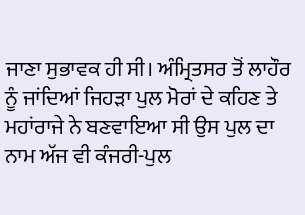ਜਾਣਾ ਸੁਭਾਵਕ ਹੀ ਸੀ। ਅੰਮ੍ਰਿਤਸਰ ਤੋਂ ਲਾਹੌਰ ਨੂੰ ਜਾਂਦਿਆਂ ਜਿਹੜਾ ਪੁਲ ਮੋਰਾਂ ਦੇ ਕਹਿਣ ਤੇ ਮਹਾਂਰਾਜੇ ਨੇ ਬਣਵਾਇਆ ਸੀ ਉਸ ਪੁਲ ਦਾ ਨਾਮ ਅੱਜ ਵੀ ਕੰਜਰੀ-ਪੁਲ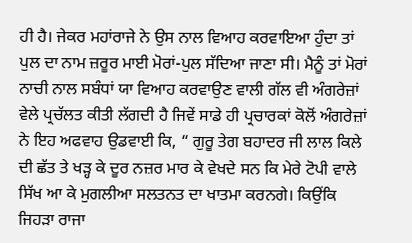ਹੀ ਹੈ। ਜੇਕਰ ਮਹਾਂਰਾਜੇ ਨੇ ਉਸ ਨਾਲ ਵਿਆਹ ਕਰਵਾਇਆ ਹੁੰਦਾ ਤਾਂ ਪੁਲ ਦਾ ਨਾਮ ਜ਼ਰੂਰ ਮਾਈ ਮੋਰਾਂ-ਪੁਲ ਸੱਦਿਆ ਜਾਣਾ ਸੀ। ਮੈਨੂੰ ਤਾਂ ਮੋਰਾਂ ਨਾਚੀ ਨਾਲ ਸਬੰਧਾਂ ਯਾ ਵਿਆਹ ਕਰਵਾਉਣ ਵਾਲੀ ਗੱਲ ਵੀ ਅੰਗਰੇਜ਼ਾਂ ਵੇਲੇ ਪ੍ਰਚੱਲਤ ਕੀਤੀ ਲੱਗਦੀ ਹੈ ਜਿਵੇਂ ਸਾਡੇ ਹੀ ਪ੍ਰਚਾਰਕਾਂ ਕੋਲੋਂ ਅੰਗਰੇਜ਼ਾਂ ਨੇ ਇਹ ਅਫਵਾਹ ਉਡਵਾਈ ਕਿ, “ ਗੁਰੂ ਤੇਗ ਬਹਾਦਰ ਜੀ ਲਾਲ ਕਿਲੇ ਦੀ ਛੱਤ ਤੇ ਖੜ੍ਹ ਕੇ ਦੂਰ ਨਜ਼ਰ ਮਾਰ ਕੇ ਵੇਖਦੇ ਸਨ ਕਿ ਮੇਰੇ ਟੋਪੀ ਵਾਲੇ ਸਿੱਖ ਆ ਕੇ ਮੁਗਲੀਆ ਸਲਤਨਤ ਦਾ ਖਾਤਮਾ ਕਰਨਗੇ। ਕਿਉਂਕਿ ਜਿਹੜਾ ਰਾਜਾ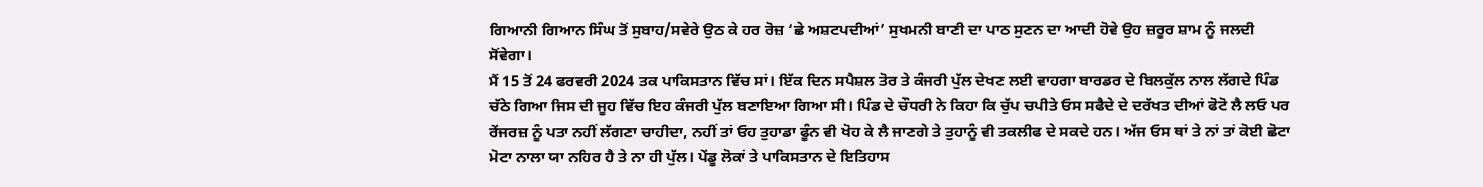ਗਿਆਨੀ ਗਿਆਨ ਸਿੰਘ ਤੋਂ ਸੁਬਾਹ/ਸਵੇਰੇ ਉਠ ਕੇ ਹਰ ਰੋਜ਼ ‘ਛੇ ਅਸ਼ਟਪਦੀਆਂ’ ਸੁਖਮਨੀ ਬਾਣੀ ਦਾ ਪਾਠ ਸੁਣਨ ਦਾ ਆਦੀ ਹੋਵੇ ਉਹ ਜ਼ਰੂਰ ਸ਼ਾਮ ਨੂੰ ਜਲਦੀ ਸੋਂਵੇਗਾ।
ਮੈਂ 15 ਤੋਂ 24 ਫਰਵਰੀ 2024 ਤਕ ਪਾਕਿਸਤਾਨ ਵਿੱਚ ਸਾਂ। ਇੱਕ ਦਿਨ ਸਪੈਸ਼ਲ ਤੋਰ ਤੇ ਕੰਜਰੀ ਪੁੱਲ ਦੇਖਣ ਲਈ ਵਾਹਗਾ ਬਾਰਡਰ ਦੇ ਬਿਲਕੁੱਲ ਨਾਲ ਲੱਗਦੇ ਪਿੰਡ ਚੱਠੇ ਗਿਆ ਜਿਸ ਦੀ ਜੂਹ ਵਿੱਚ ਇਹ ਕੰਜਰੀ ਪੁੱਲ ਬਣਾਇਆ ਗਿਆ ਸੀ। ਪਿੰਡ ਦੇ ਚੌਧਰੀ ਨੇ ਕਿਹਾ ਕਿ ਚੁੱਪ ਚਪੀਤੇ ਓਸ ਸਫੈਦੇ ਦੇ ਦਰੱਖਤ ਦੀਆਂ ਫੋਟੋ ਲੈ ਲਓ ਪਰ ਰੇਂਜਰਜ਼ ਨੂੰ ਪਤਾ ਨਹੀਂ ਲੱਗਣਾ ਚਾਹੀਦਾ, ਨਹੀਂ ਤਾਂ ਓਹ ਤੁਹਾਡਾ ਫੂੰਨ ਵੀ ਖੋਹ ਕੇ ਲੈ ਜਾਣਗੇ ਤੇ ਤੁਹਾਨੂੰ ਵੀ ਤਕਲੀਫ ਦੇ ਸਕਦੇ ਹਨ। ਅੱਜ ਓਸ ਥਾਂ ਤੇ ਨਾਂ ਤਾਂ ਕੋਈ ਛੋਟਾ ਮੋਟਾ ਨਾਲਾ ਯਾ ਨਹਿਰ ਹੈ ਤੇ ਨਾ ਹੀ ਪੁੱਲ। ਪੇਂਡੂ ਲੋਕਾਂ ਤੇ ਪਾਕਿਸਤਾਨ ਦੇ ਇਤਿਹਾਸ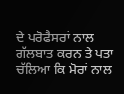ਦੇ ਪਰੋਫੈਸਰਾਂ ਨਾਲ ਗੱਲਬਾਤ ਕਰਨ ਤੇ ਪਤਾ ਚੱਲਿਆ ਕਿ ਮੋਰਾਂ ਨਾਲ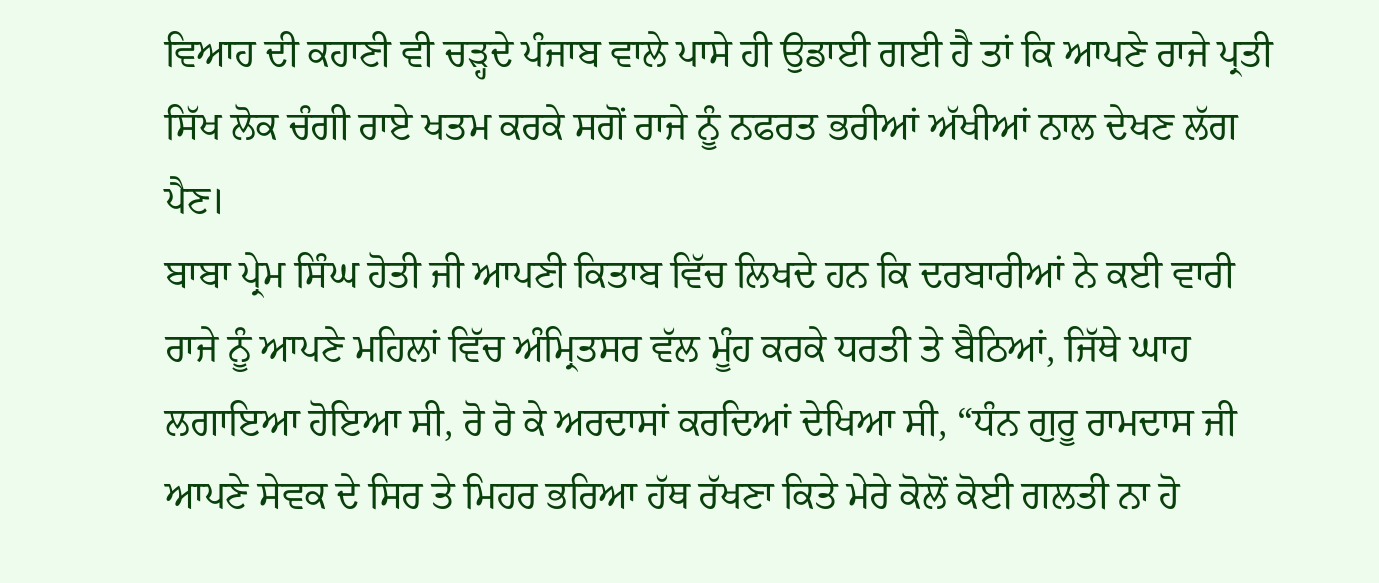ਵਿਆਹ ਦੀ ਕਹਾਣੀ ਵੀ ਚੜ੍ਹਦੇ ਪੰਜਾਬ ਵਾਲੇ ਪਾਸੇ ਹੀ ਉਡਾਈ ਗਈ ਹੈ ਤਾਂ ਕਿ ਆਪਣੇ ਰਾਜੇ ਪ੍ਰਤੀ ਸਿੱਖ ਲੋਕ ਚੰਗੀ ਰਾਏ ਖਤਮ ਕਰਕੇ ਸਗੋਂ ਰਾਜੇ ਨੂੰ ਨਫਰਤ ਭਰੀਆਂ ਅੱਖੀਆਂ ਨਾਲ ਦੇਖਣ ਲੱਗ ਪੈਣ।
ਬਾਬਾ ਪ੍ਰੇਮ ਸਿੰਘ ਹੋਤੀ ਜੀ ਆਪਣੀ ਕਿਤਾਬ ਵਿੱਚ ਲਿਖਦੇ ਹਨ ਕਿ ਦਰਬਾਰੀਆਂ ਨੇ ਕਈ ਵਾਰੀ ਰਾਜੇ ਨੂੰ ਆਪਣੇ ਮਹਿਲਾਂ ਵਿੱਚ ਅੰਮ੍ਰਿਤਸਰ ਵੱਲ ਮੂੰਹ ਕਰਕੇ ਧਰਤੀ ਤੇ ਬੈਠਿਆਂ, ਜਿੱਥੇ ਘਾਹ ਲਗਾਇਆ ਹੋਇਆ ਸੀ, ਰੋ ਰੋ ਕੇ ਅਰਦਾਸਾਂ ਕਰਦਿਆਂ ਦੇਖਿਆ ਸੀ, “ਧੰਨ ਗੁਰੂ ਰਾਮਦਾਸ ਜੀ ਆਪਣੇ ਸੇਵਕ ਦੇ ਸਿਰ ਤੇ ਮਿਹਰ ਭਰਿਆ ਹੱਥ ਰੱਖਣਾ ਕਿਤੇ ਮੇਰੇ ਕੋਲੋਂ ਕੋਈ ਗਲਤੀ ਨਾ ਹੋ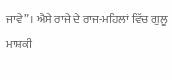ਜਾਵੇ”। ਐਸੇ ਰਾਜੇ ਦੇ ਰਾਜ-ਮਹਿਲਾਂ ਵਿੱਚ ਗੁਲੂ ਮਾਸ਼ਕੀ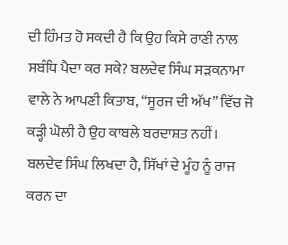ਦੀ ਹਿੰਮਤ ਹੋ ਸਕਦੀ ਹੈ ਕਿ ਉਹ ਕਿਸੇ ਰਾਣੀ ਨਾਲ ਸਬੰਧਿ ਪੈਦਾ ਕਰ ਸਕੇ? ਬਲਦੇਵ ਸਿੰਘ ਸੜਕਨਾਮਾ ਵਾਲੇ ਨੇ ਆਪਣੀ ਕਿਤਾਬ, “ਸੂਰਜ ਦੀ ਅੱਖ” ਵਿੱਚ ਜੋ ਕੜ੍ਹੀ ਘੋਲੀ ਹੈ ਉਹ ਕਾਬਲੇ ਬਰਦਾਸ਼ਤ ਨਹੀਂ।  ਬਲਦੇਵ ਸਿੰਘ ਲਿਖਦਾ ਹੈ, ਸਿੱਖਾਂ ਦੇ ਮੂੰਹ ਨੂੰ ਰਾਜ ਕਰਨ ਦਾ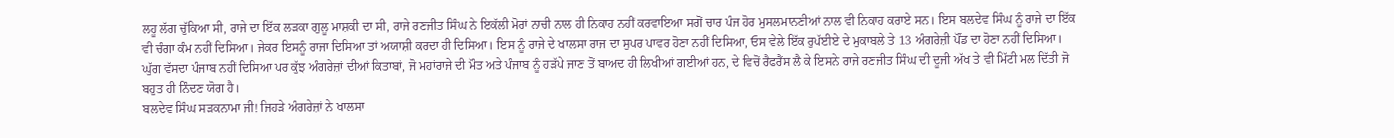ਲਹੂ ਲੱਗ ਚੁੱਕਿਆ ਸੀ, ਰਾਜੇ ਦਾ ਇੱਕ ਲੜਕਾ ਗੁਲੂ ਮਾਸ਼ਕੀ ਦਾ ਸੀ, ਰਾਜੇ ਰਣਜੀਤ ਸਿੰਘ ਨੇ ਇਕੱਲੀ ਮੋਰਾਂ ਨਾਚੀ ਨਾਲ ਹੀ ਨਿਕਾਹ ਨਹੀਂ ਕਰਵਾਇਆ ਸਗੋਂ ਚਾਰ ਪੰਜ ਹੋਰ ਮੁਸਲਮਾਨਣੀਆਂ ਨਾਲ ਵੀ ਨਿਕਾਹ ਕਰਾਏ ਸਨ। ਇਸ ਬਲਦੇਵ ਸਿੰਘ ਨੂੰ ਰਾਜੇ ਦਾ ਇੱਕ ਵੀ ਚੰਗਾ ਕੰਮ ਨਹੀਂ ਦਿਸਿਆ। ਜੇਕਰ ਇਸਨੂੰ ਰਾਜਾ ਦਿਸਿਆ ਤਾਂ ਅਯਾਸ਼ੀ ਕਰਦਾ ਹੀ ਦਿਸਿਆ। ਇਸ ਨੂੰ ਰਾਜੇ ਦੇ ਖਾਲਸਾ ਰਾਜ ਦਾ ਸੁਪਰ ਪਾਵਰ ਹੋਣਾ ਨਹੀਂ ਦਿਸਿਆ, ਓਸ ਵੇਲੇ ਇੱਕ ਰੁਪੱਈਏ ਦੇ ਮੁਕਾਬਲੇ ਤੇ 13 ਅੰਗਰੇਜ਼ੀ ਪੌਂਡ ਦਾ ਹੋਣਾ ਨਹੀਂ ਦਿਸਿਆ। ਘੁੱਗ ਵੱਸਦਾ ਪੰਜਾਬ ਨਹੀਂ ਦਿਸਿਆ ਪਰ ਕੁੱਝ ਅੰਗਰੇਜ਼ਾਂ ਦੀਆਂ ਕਿਤਾਬਾਂ, ਜੋ ਮਹਾਂਰਾਜੇ ਦੀ ਮੌਤ ਅਤੇ ਪੰਜਾਬ ਨੂੰ ਹੜੱਪੇ ਜਾਣ ਤੋਂ ਬਾਅਦ ਹੀ ਲਿਖੀਆਂ ਗਈਆਂ ਹਨ, ਦੇ ਵਿਚੋਂ ਰੈਫਰੈਂਸ ਲੈ ਕੇ ਇਸਨੇ ਰਾਜੇ ਰਣਜੀਤ ਸਿੰਘ ਦੀ ਦੂਜੀ ਅੱਖ ਤੇ ਵੀ ਮਿੱਟੀ ਮਲ ਦਿੱਤੀ ਜੋ ਬਹੁਤ ਹੀ ਨਿੰਦਣ ਯੋਗ ਹੈ।
ਬਲਦੇਵ ਸਿੰਘ ਸੜਕਨਾਮਾ ਜੀ! ਜਿਹੜੇ ਅੰਗਰੇਜ਼ਾਂ ਨੇ ਖਾਲਸਾ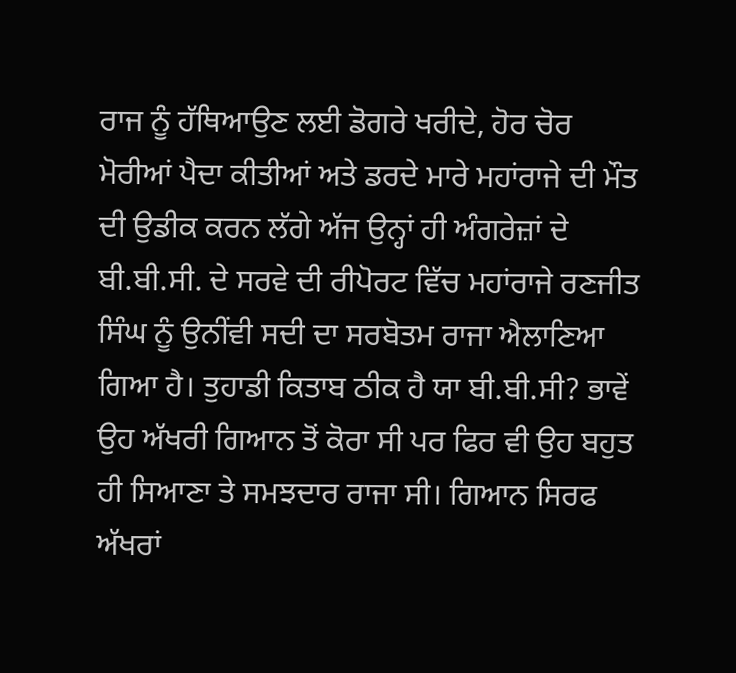ਰਾਜ ਨੂੰ ਹੱਥਿਆਉਣ ਲਈ ਡੋਗਰੇ ਖਰੀਦੇ, ਹੋਰ ਚੋਰ ਮੋਰੀਆਂ ਪੈਦਾ ਕੀਤੀਆਂ ਅਤੇ ਡਰਦੇ ਮਾਰੇ ਮਹਾਂਰਾਜੇ ਦੀ ਮੌਤ ਦੀ ਉਡੀਕ ਕਰਨ ਲੱਗੇ ਅੱਜ ਉਨ੍ਹਾਂ ਹੀ ਅੰਗਰੇਜ਼ਾਂ ਦੇ ਬੀ.ਬੀ.ਸੀ. ਦੇ ਸਰਵੇ ਦੀ ਰੀਪੋਰਟ ਵਿੱਚ ਮਹਾਂਰਾਜੇ ਰਣਜੀਤ ਸਿੰਘ ਨੂੰ ਉਨੀਂਵੀ ਸਦੀ ਦਾ ਸਰਬੋਤਮ ਰਾਜਾ ਐਲਾਣਿਆ ਗਿਆ ਹੈ। ਤੁਹਾਡੀ ਕਿਤਾਬ ਠੀਕ ਹੈ ਯਾ ਬੀ.ਬੀ.ਸੀ? ਭਾਵੇਂ ਉਹ ਅੱਖਰੀ ਗਿਆਨ ਤੋਂ ਕੋਰਾ ਸੀ ਪਰ ਫਿਰ ਵੀ ਉਹ ਬਹੁਤ ਹੀ ਸਿਆਣਾ ਤੇ ਸਮਝਦਾਰ ਰਾਜਾ ਸੀ। ਗਿਆਨ ਸਿਰਫ ਅੱਖਰਾਂ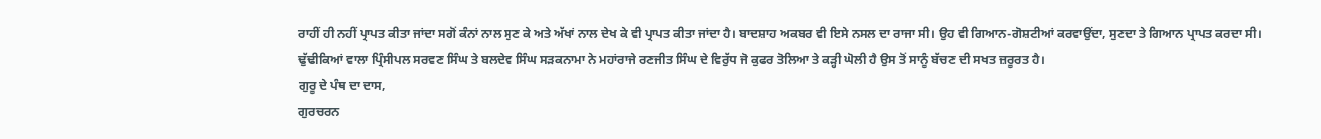ਰਾਹੀਂ ਹੀ ਨਹੀਂ ਪ੍ਰਾਪਤ ਕੀਤਾ ਜਾਂਦਾ ਸਗੋਂ ਕੰਨਾਂ ਨਾਲ ਸੁਣ ਕੇ ਅਤੇ ਅੱਖਾਂ ਨਾਲ ਦੇਖ ਕੇ ਵੀ ਪ੍ਰਾਪਤ ਕੀਤਾ ਜਾਂਦਾ ਹੈ। ਬਾਦਸ਼ਾਹ ਅਕਬਰ ਵੀ ਇਸੇ ਨਸਲ ਦਾ ਰਾਜਾ ਸੀ। ਉਹ ਵੀ ਗਿਆਨ-ਗੋਸ਼ਟੀਆਂ ਕਰਵਾਉਂਦਾ, ਸੁਣਦਾ ਤੇ ਗਿਆਨ ਪ੍ਰਾਪਤ ਕਰਦਾ ਸੀ। ਢੁੱਢੀਕਿਆਂ ਵਾਲਾ ਪ੍ਰਿੰਸੀਪਲ ਸਰਵਣ ਸਿੰਘ ਤੇ ਬਲਦੇਵ ਸਿੰਘ ਸੜਕਨਾਮਾ ਨੇ ਮਹਾਂਰਾਜੇ ਰਣਜੀਤ ਸਿੰਘ ਦੇ ਵਿਰੁੱਧ ਜੋ ਕੁਫਰ ਤੋਲਿਆ ਤੇ ਕੜ੍ਹੀ ਘੋਲੀ ਹੈ ਉਸ ਤੋਂ ਸਾਨੂੰ ਬੱਚਣ ਦੀ ਸਖਤ ਜ਼ਰੂਰਤ ਹੈ।
ਗੁਰੂ ਦੇ ਪੰਥ ਦਾ ਦਾਸ,
ਗੁਰਚਰਨ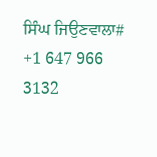ਸਿੰਘ ਜਿਉਣਵਾਲਾ# +1 647 966 3132